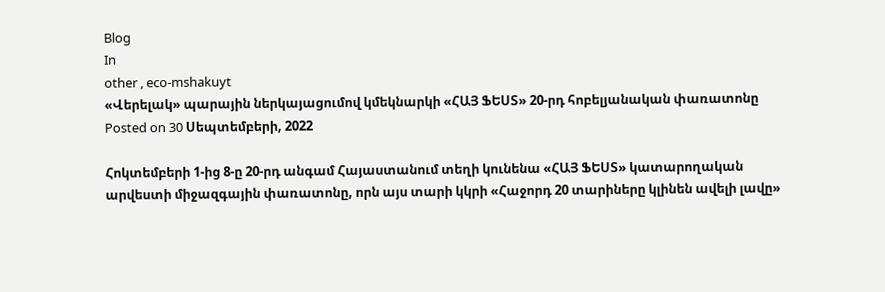Blog
In
other , eco-mshakuyt
«Վերելակ» պարային ներկայացումով կմեկնարկի «ՀԱՅ ՖԵՍՏ» 20-րդ հոբելյանական փառատոնը
Posted on 30 Սեպտեմբերի, 2022

Հոկտեմբերի 1-ից 8-ը 20-րդ անգամ Հայաստանում տեղի կունենա «ՀԱՅ ՖԵՍՏ» կատարողական արվեստի միջազգային փառատոնը, որն այս տարի կկրի «Հաջորդ 20 տարիները կլինեն ավելի լավը»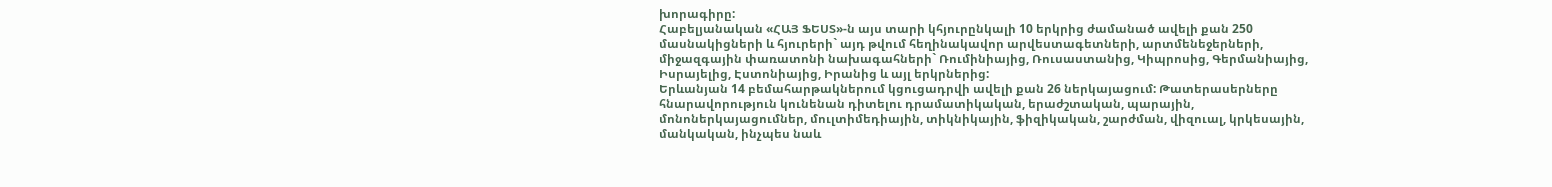խորագիրը:
Հաբելյանական «ՀԱՅ ՖԵՍՏ»-ն այս տարի կհյուրընկալի 10 երկրից ժամանած ավելի քան 250 մասնակիցների և հյուրերի` այդ թվում հեղինակավոր արվեստագետների, արտմենեջերների, միջազգային փառատոնի նախագահների` Ռումինիայից, Ռուսաստանից, Կիպրոսից, Գերմանիայից, Իսրայելից, Էստոնիայից, Իրանից և այլ երկրներից:
Երևանյան 14 բեմահարթակներում կցուցադրվի ավելի քան 26 ներկայացում: Թատերասերները հնարավորություն կունենան դիտելու դրամատիկական, երաժշտական, պարային, մոնոներկայացումներ, մուլտիմեդիային, տիկնիկային, ֆիզիկական, շարժման, վիզուալ, կրկեսային, մանկական, ինչպես նաև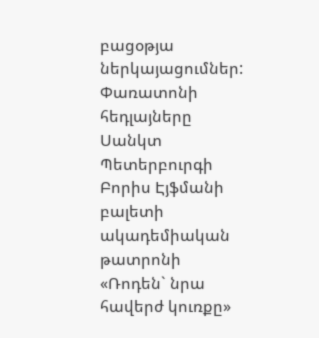բացօթյա ներկայացումներ:
Փառատոնի հեդլայները Սանկտ Պետերբուրգի Բորիս Էյֆմանի բալետի ակադեմիական թատրոնի «Ռոդեն` նրա հավերժ կուռքը»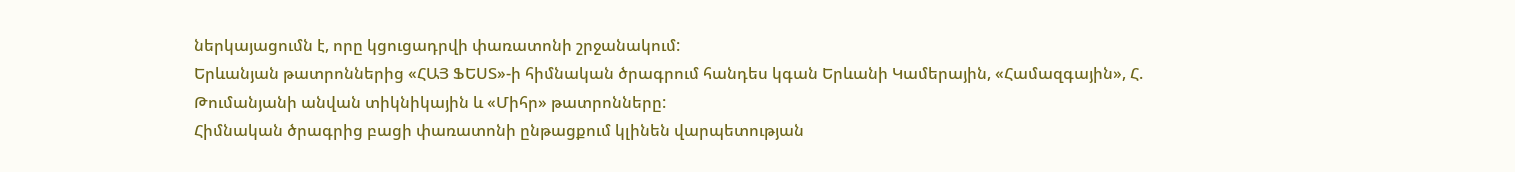ներկայացումն է, որը կցուցադրվի փառատոնի շրջանակում:
Երևանյան թատրոններից «ՀԱՅ ՖԵՍՏ»-ի հիմնական ծրագրում հանդես կգան Երևանի Կամերային, «Համազգային», Հ. Թումանյանի անվան տիկնիկային և «Միհր» թատրոնները:
Հիմնական ծրագրից բացի փառատոնի ընթացքում կլինեն վարպետության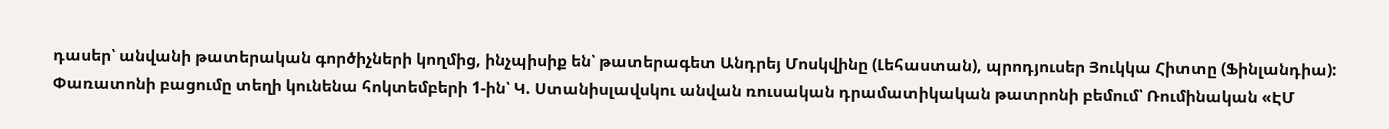դասեր՝ անվանի թատերական գործիչների կողմից, ինչպիսիք են՝ թատերագետ Անդրեյ Մոսկվինը (Լեհաստան), պրոդյուսեր Յուկկա Հիտտը (Ֆինլանդիա):
Փառատոնի բացումը տեղի կունենա հոկտեմբերի 1-ին՝ Կ. Ստանիսլավսկու անվան ռուսական դրամատիկական թատրոնի բեմում՝ Ռումինական «ԷՄ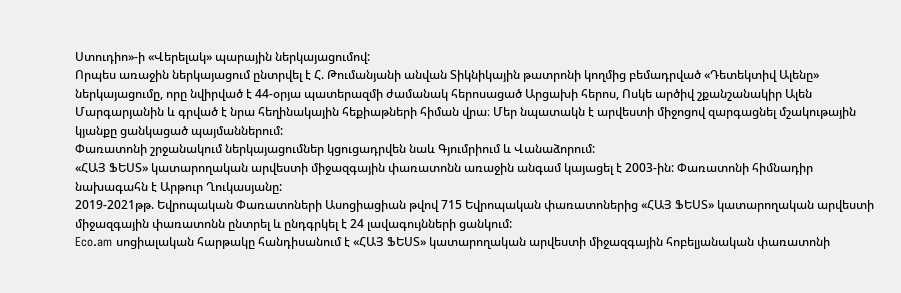Ստուդիո»-ի «Վերելակ» պարային ներկայացումով:
Որպես առաջին ներկայացում ընտրվել է Հ. Թումանյանի անվան Տիկնիկային թատրոնի կողմից բեմադրված «Դետեկտիվ Ալենը» ներկայացումը, որը նվիրված է 44-օրյա պատերազմի ժամանակ հերոսացած Արցախի հերոս, Ոսկե արծիվ շքանշանակիր Ալեն Մարգարյանին և գրված է նրա հեղինակային հեքիաթների հիման վրա։ Մեր նպատակն է արվեստի միջոցով զարգացնել մշակութային կյանքը ցանկացած պայմաններում:
Փառատոնի շրջանակում ներկայացումներ կցուցադրվեն նաև Գյումրիում և Վանաձորում:
«ՀԱՅ ՖԵՍՏ» կատարողական արվեստի միջազգային փառատոնն առաջին անգամ կայացել է 2003-ին: Փառատոնի հիմնադիր նախագահն է Արթուր Ղուկասյանը:
2019-2021թթ. Եվրոպական Փառատոների Ասոցիացիան թվով 715 Եվրոպական փառատոներից «ՀԱՅ ՖԵՍՏ» կատարողական արվեստի միջազգային փառատոնն ընտրել և ընդգրկել է 24 լավագույնների ցանկում:
Eco.am սոցիալական հարթակը հանդիսանում է «ՀԱՅ ՖԵՍՏ» կատարողական արվեստի միջազգային հոբելյանական փառատոնի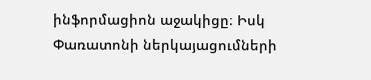ինֆորմացիոն աջակիցը։ Իսկ Փառատոնի ներկայացումների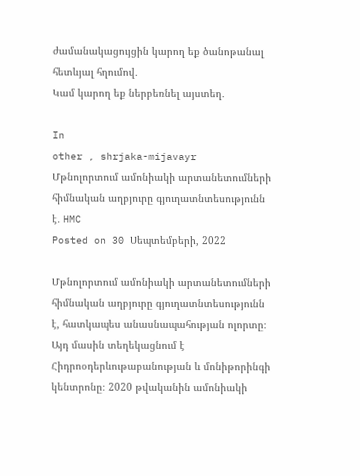ժամանակացույցին կարող եք ծանոթանալ հետևյալ հղումով․
Կամ կարող եք ներբեռնել այստեղ․

In
other , shrjaka-mijavayr
Մթնոլորտում ամոնիակի արտանետումների հիմնական աղբյուրը գյուղատնտեսությունն է․ HMC
Posted on 30 Սեպտեմբերի, 2022

Մթնոլորտում ամոնիակի արտանետումների հիմնական աղբյուրը գյուղատնտեսությունն է, հատկապես անասնապահության ոլորտը։ Այդ մասին տեղեկացնում է Հիդրոօդերևութաբանության և մոնիթորինգի կենտրոնը։ 2020 թվականին ամոնիակի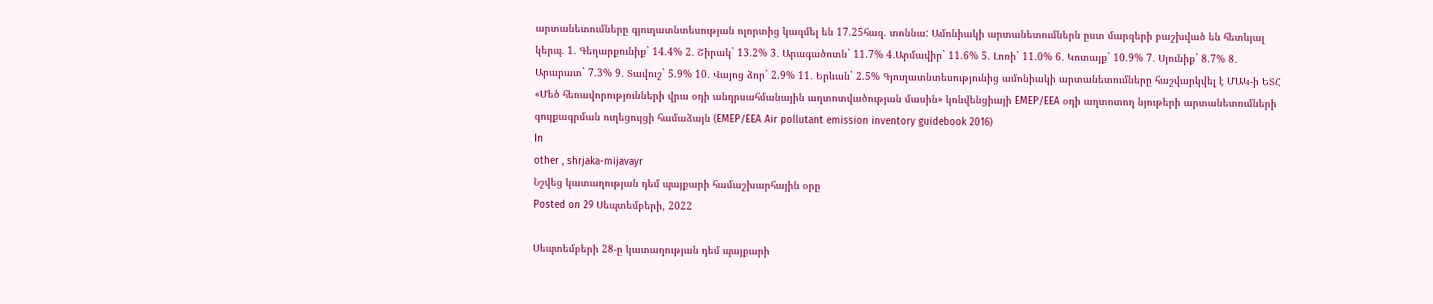արտանետումները գյուղատնտեսության ոլորտից կազմել են 17.25հազ. տոննա: Ամոնիակի արտանետումներն ըստ մարզերի բաշխված են հետևյալ կերպ․ 1․ Գեղարքունիք` 14.4% 2․ Շիրակ` 13.2% 3․ Արագածոտն` 11.7% 4․Արմավիր` 11.6% 5․ Լոռի` 11.0% 6․ Կոտայք` 10.9% 7․ Սյունիք` 8.7% 8․ Արարատ` 7.3% 9․ Տավուշ` 5.9% 10․ Վայոց ձոր` 2.9% 11․ Երևան` 2.5% Գյուղատնտեսությունից ամոնիակի արտանետումները հաշվարկվել է ՄԱԿ-ի ԵՏՀ «Մեծ հեռավորությունների վրա օդի անդրսահմանային աղտոտվածության մասին» կոնվենցիայի EMEP/EEA օդի աղտոտող նյութերի արտանետումների գույքագրման ուղեցույցի համաձայն (EMEP/EEA Air pollutant emission inventory guidebook 2016)
In
other , shrjaka-mijavayr
Նշվեց կատաղության դեմ պայքարի համաշխարհային օրը
Posted on 29 Սեպտեմբերի, 2022

Սեպտեմբերի 28-ը կատաղության դեմ պայքարի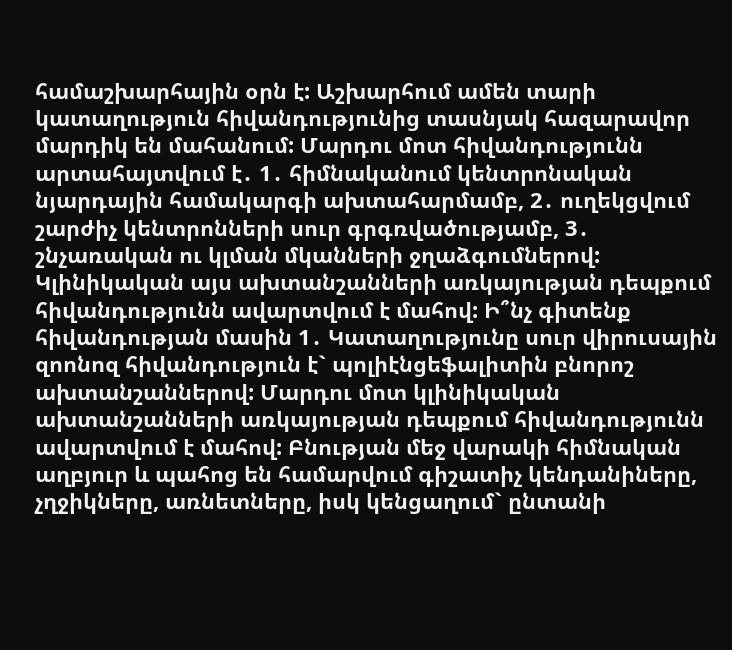համաշխարհային օրն է: Աշխարհում ամեն տարի կատաղություն հիվանդությունից տասնյակ հազարավոր մարդիկ են մահանում: Մարդու մոտ հիվանդությունն արտահայտվում է․ 1․ հիմնականում կենտրոնական նյարդային համակարգի ախտահարմամբ, 2․ ուղեկցվում շարժիչ կենտրոնների սուր գրգռվածությամբ, 3․ շնչառական ու կլման մկանների ջղաձգումներով: Կլինիկական այս ախտանշանների առկայության դեպքում հիվանդությունն ավարտվում է մահով: Ի՞նչ գիտենք հիվանդության մասին 1․ Կատաղությունը սուր վիրուսային զոոնոզ հիվանդություն է` պոլիէնցեֆալիտին բնորոշ ախտանշաններով: Մարդու մոտ կլինիկական ախտանշանների առկայության դեպքում հիվանդությունն ավարտվում է մահով: Բնության մեջ վարակի հիմնական աղբյուր և պահոց են համարվում գիշատիչ կենդանիները, չղջիկները, առնետները, իսկ կենցաղում` ընտանի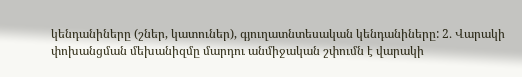կենդանիները (շներ, կատուներ), գյուղատնտեսական կենդանիները: 2․ Վարակի փոխանցման մեխանիզմը մարդու անմիջական շփումն է վարակի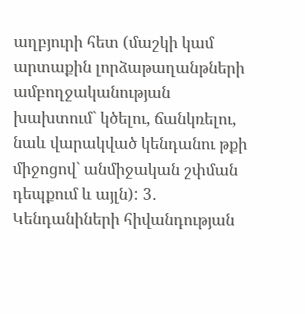աղբյուրի հետ (մաշկի կամ արտաքին լորձաթաղանթների ամբողջականության խախտում` կծելու, ճանկռելու, նաև վարակված կենդանու թքի միջոցով` անմիջական շփման դեպքում և այլն): 3․ Կենդանիների հիվանդության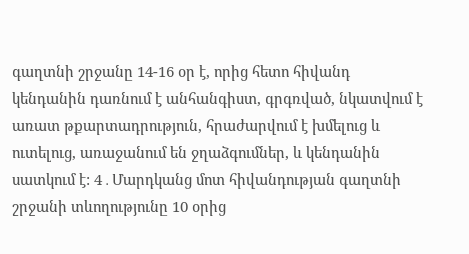գաղտնի շրջանը 14-16 օր է, որից հետո հիվանդ կենդանին դառնում է անհանգիստ, գրգռված, նկատվում է առատ թքարտադրություն, հրաժարվում է խմելուց և ուտելուց, առաջանում են ջղաձգումներ, և կենդանին սատկում է: 4․Մարդկանց մոտ հիվանդության գաղտնի շրջանի տևողությունը 10 օրից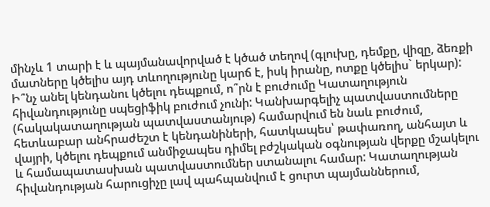մինչև 1 տարի է և պայմանավորված է կծած տեղով (գլուխը, դեմքը, վիզը, ձեռքի մատները կծելիս այդ տևողությունը կարճ է, իսկ իրանը, ոտքը կծելիս` երկար): Ի՞նչ անել կենդանու կծելու դեպքում, ո՞րն է բուժումը Կատաղություն հիվանդությունը սպեցիֆիկ բուժում չունի: Կանխարգելիչ պատվաստումները (հակակատաղության պատվաստանյութ) համարվում են նաև բուժում, հետևաբար անհրաժեշտ է կենդանիների, հատկապես՝ թափառող, անհայտ և վայրի, կծելու դեպքում անմիջապես դիմել բժշկական օգնության վերքը մշակելու և համապատասխան պատվաստումներ ստանալու համար: Կատաղության հիվանդության հարուցիչը լավ պահպանվում է ցուրտ պայմաններում,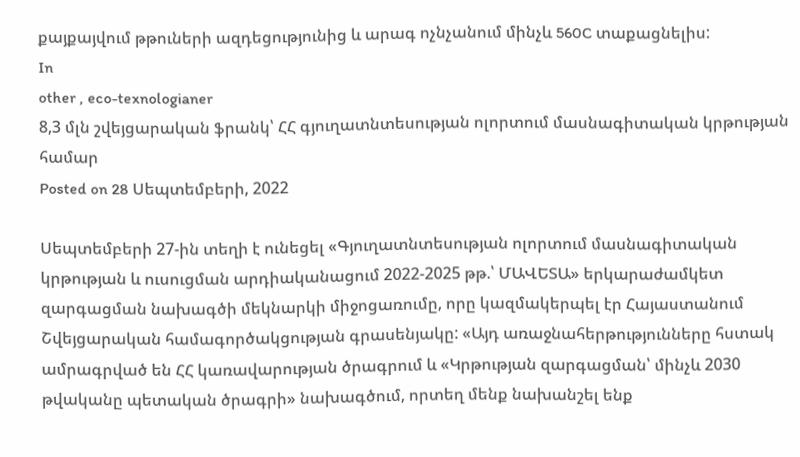քայքայվում թթուների ազդեցությունից և արագ ոչնչանում մինչև 560C տաքացնելիս:
In
other , eco-texnologianer
8,3 մլն շվեյցարական ֆրանկ՝ ՀՀ գյուղատնտեսության ոլորտում մասնագիտական կրթության համար
Posted on 28 Սեպտեմբերի, 2022

Սեպտեմբերի 27-ին տեղի է ունեցել «Գյուղատնտեսության ոլորտում մասնագիտական կրթության և ուսուցման արդիականացում 2022-2025 թթ.՝ ՄԱՎԵՏԱ» երկարաժամկետ զարգացման նախագծի մեկնարկի միջոցառումը, որը կազմակերպել էր Հայաստանում Շվեյցարական համագործակցության գրասենյակը: «Այդ առաջնահերթությունները հստակ ամրագրված են ՀՀ կառավարության ծրագրում և «Կրթության զարգացման՝ մինչև 2030 թվականը պետական ծրագրի» նախագծում, որտեղ մենք նախանշել ենք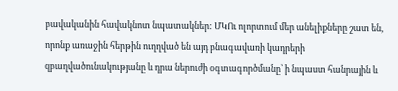բավականին հավակնոտ նպատակներ: ՄԿՈւ ոլորտում մեր անելիքները շատ են, որոնք առաջին հերթին ուղղված են այդ բնագավառի կադրերի զբաղվածունակությանը և դրա ներուժի օգտագործմանը՝ ի նպաստ հանրային և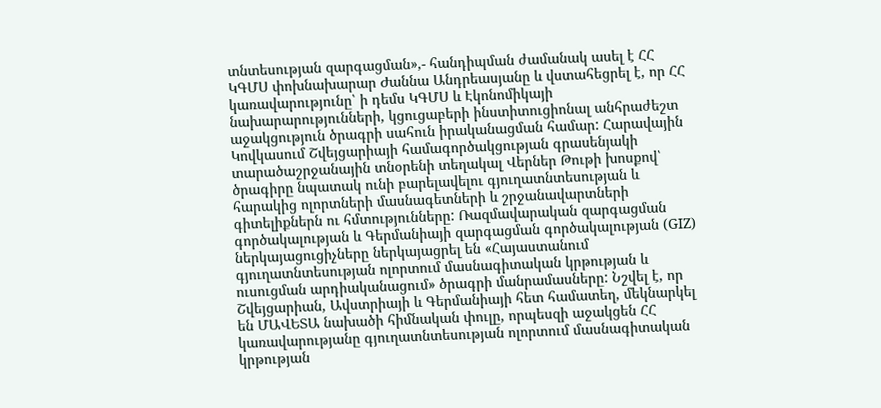տնտեսության զարգացման»,- հանդիպման ժամանակ ասել է ՀՀ ԿԳՄՍ փոխնախարար Ժաննա Անդրեասյանը և վստահեցրել է, որ ՀՀ կառավարությունը՝ ի դեմս ԿԳՄՍ և Էկոնոմիկայի նախարարությունների, կցուցաբերի ինստիտուցիոնալ անհրաժեշտ աջակցություն ծրագրի սահուն իրականացման համար: Հարավային Կովկասում Շվեյցարիայի համագործակցության գրասենյակի տարածաշրջանային տնօրենի տեղակալ Վերներ Թութի խոսքով՝ ծրագիրը նպատակ ունի բարելավելու գյուղատնտեսության և հարակից ոլորտների մասնագետների և շրջանավարտների գիտելիքներն ու հմտությունները: Ռազմավարական զարգացման գործակալության և Գերմանիայի զարգացման գործակալության (GIZ) ներկայացուցիչները ներկայացրել են «Հայաստանում գյուղատնտեսության ոլորտում մասնագիտական կրթության և ուսուցման արդիականացում» ծրագրի մանրամասները: Նշվել է, որ Շվեյցարիան, Ավստրիայի և Գերմանիայի հետ համատեղ, մեկնարկել են ՄԱՎԵՏԱ նախածի հիմնական փուլը, որպեսզի աջակցեն ՀՀ կառավարությանը գյուղատնտեսության ոլորտում մասնագիտական կրթության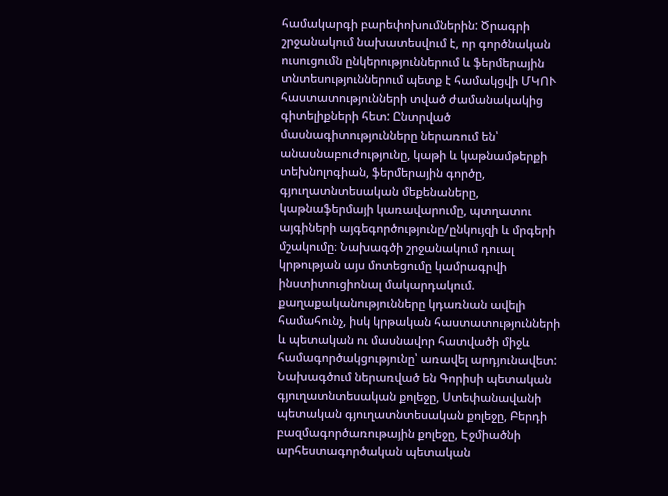համակարգի բարեփոխումներին: Ծրագրի շրջանակում նախատեսվում է, որ գործնական ուսուցումն ընկերություններում և ֆերմերային տնտեսություններում պետք է համակցվի ՄԿՈՒ հաստատությունների տված ժամանակակից գիտելիքների հետ: Ընտրված մասնագիտությունները ներառում են՝ անասնաբուժությունը, կաթի և կաթնամթերքի տեխնոլոգիան, ֆերմերային գործը, գյուղատնտեսական մեքենաները, կաթնաֆերմայի կառավարումը, պտղատու այգիների այգեգործությունը/ընկույզի և մրգերի մշակումը։ Նախագծի շրջանակում դուալ կրթության այս մոտեցումը կամրագրվի ինստիտուցիոնալ մակարդակում. քաղաքականությունները կդառնան ավելի համահունչ, իսկ կրթական հաստատությունների և պետական ու մասնավոր հատվածի միջև համագործակցությունը՝ առավել արդյունավետ: Նախագծում ներառված են Գորիսի պետական գյուղատնտեսական քոլեջը, Ստեփանավանի պետական գյուղատնտեսական քոլեջը, Բերդի բազմագործառութային քոլեջը, Էջմիածնի արհեստագործական պետական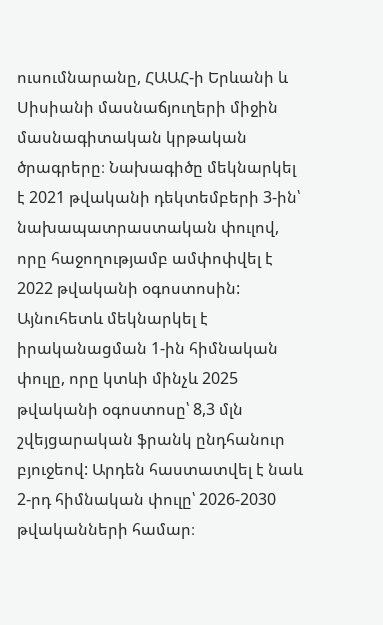ուսումնարանը, ՀԱԱՀ-ի Երևանի և Սիսիանի մասնաճյուղերի միջին մասնագիտական կրթական ծրագրերը։ Նախագիծը մեկնարկել է 2021 թվականի դեկտեմբերի 3-ին՝ նախապատրաստական փուլով, որը հաջողությամբ ամփոփվել է 2022 թվականի օգոստոսին: Այնուհետև մեկնարկել է իրականացման 1-ին հիմնական փուլը, որը կտևի մինչև 2025 թվականի օգոստոսը՝ 8,3 մլն շվեյցարական ֆրանկ ընդհանուր բյուջեով: Արդեն հաստատվել է նաև 2-րդ հիմնական փուլը՝ 2026-2030 թվականների համար։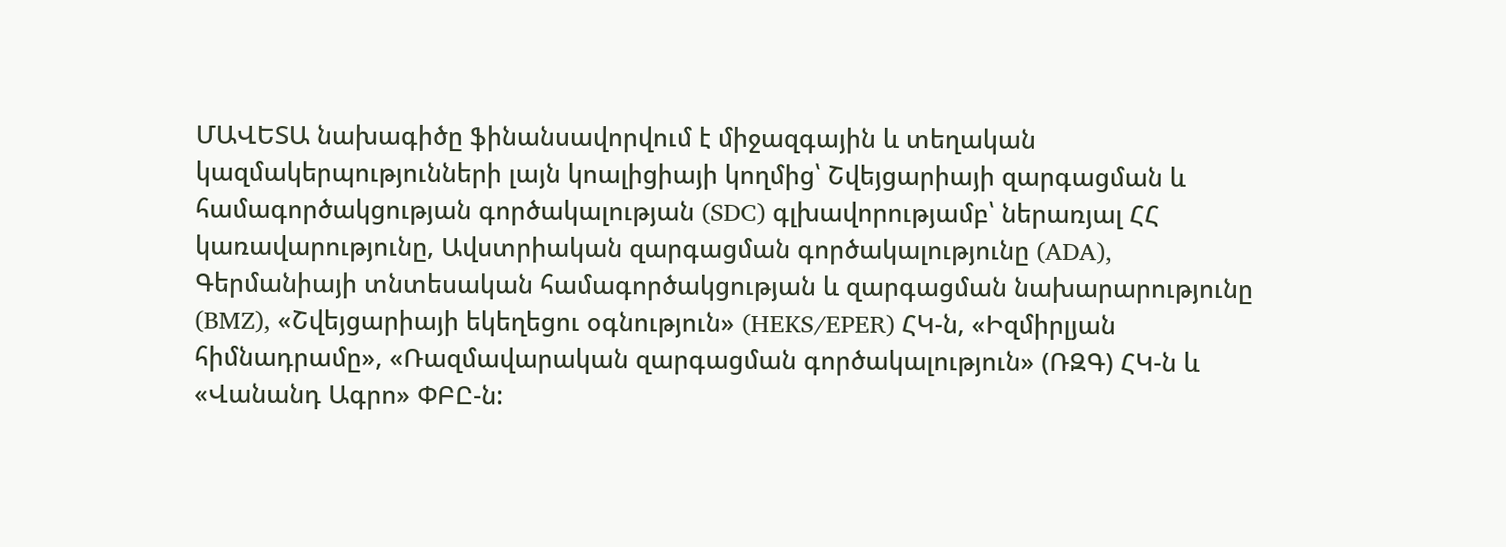ՄԱՎԵՏԱ նախագիծը ֆինանսավորվում է միջազգային և տեղական կազմակերպությունների լայն կոալիցիայի կողմից՝ Շվեյցարիայի զարգացման և համագործակցության գործակալության (SDC) գլխավորությամբ՝ ներառյալ ՀՀ կառավարությունը, Ավստրիական զարգացման գործակալությունը (ADA), Գերմանիայի տնտեսական համագործակցության և զարգացման նախարարությունը (BMZ), «Շվեյցարիայի եկեղեցու օգնություն» (HEKS/EPER) ՀԿ-ն, «Իզմիրլյան հիմնադրամը», «Ռազմավարական զարգացման գործակալություն» (ՌԶԳ) ՀԿ-ն և «Վանանդ Ագրո» ՓԲԸ-ն: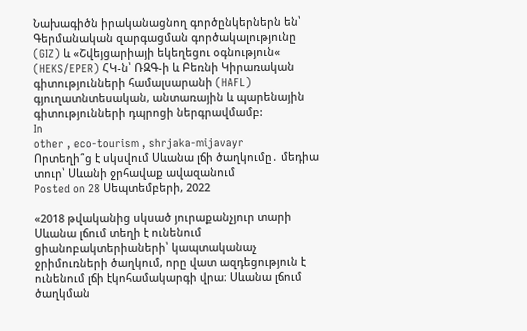Նախագիծն իրականացնող գործընկերներն են՝ Գերմանական զարգացման գործակալությունը (GIZ) և «Շվեյցարիայի եկեղեցու օգնություն« (HEKS/EPER) ՀԿ-ն՝ ՌԶԳ-ի և Բեռնի Կիրառական գիտությունների համալսարանի (HAFL) գյուղատնտեսական, անտառային և պարենային գիտությունների դպրոցի ներգրավմամբ:
In
other , eco-tourism , shrjaka-mijavayr
Որտեղի՞ց է սկսվում Սևանա լճի ծաղկումը․ մեդիա տուր՝ Սևանի ջրհավաք ավազանում
Posted on 28 Սեպտեմբերի, 2022

«2018 թվականից սկսած յուրաքանչյուր տարի Սևանա լճում տեղի է ունենում ցիանոբակտերիաների՝ կապտականաչ ջրիմուռների ծաղկում, որը վատ ազդեցություն է ունենում լճի էկոհամակարգի վրա։ Սևանա լճում ծաղկման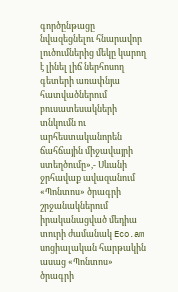գործընթացը նվազեցնելու հնարավոր լուծումներից մեկը կարող է լինել լիճ ներհոսող գետերի առափնյա հատվածներում բուսատեսակների տնկումն ու արհեստականորեն ճահճային միջավայրի ստեղծումը»,- Սևանի ջրհավաք ավազանում «Պոնտոս» ծրագրի շրջանակներում իրականացված մեդիա տուրի ժամանակ Eco.am սոցիալական հարթակին ասաց «Պոնտոս» ծրագրի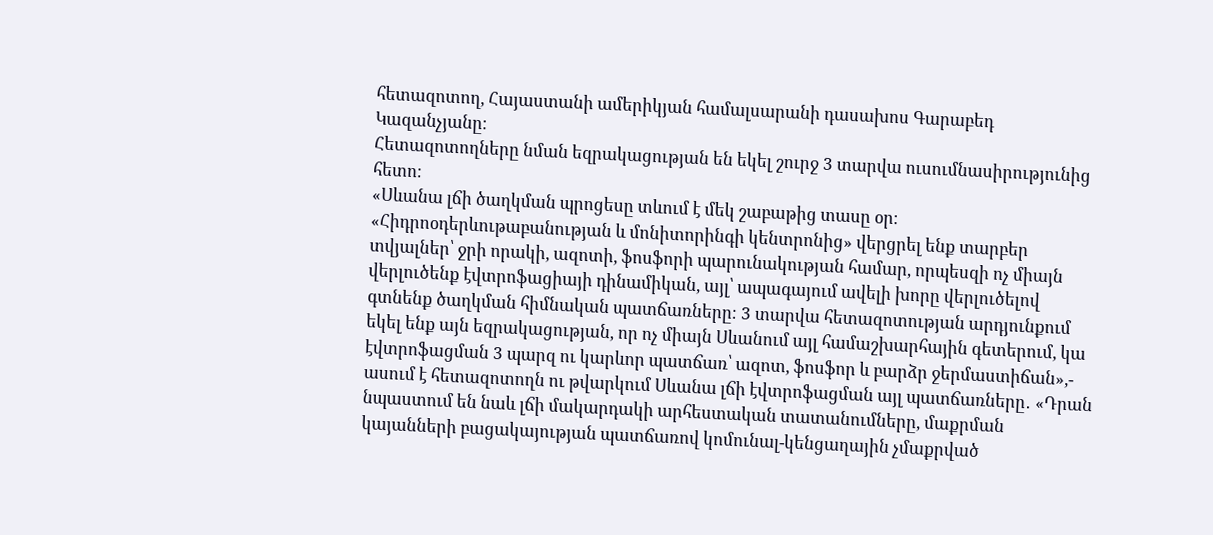հետազոտող, Հայաստանի ամերիկյան համալսարանի դասախոս Գարաբեդ Կազանչյանը։
Հետազոտողները նման եզրակացության են եկել շուրջ 3 տարվա ուսումնասիրությունից հետո։
«Սևանա լճի ծաղկման պրոցեսը տևում է մեկ շաբաթից տասը օր։ «Հիդրոօդերևութաբանության և մոնիտորինգի կենտրոնից» վերցրել ենք տարբեր տվյալներ՝ ջրի որակի, ազոտի, ֆոսֆորի պարունակության համար, որպեսզի ոչ միայն վերլուծենք էվտրոֆացիայի դինամիկան, այլ՝ ապագայում ավելի խորը վերլուծելով գտնենք ծաղկման հիմնական պատճառները։ 3 տարվա հետազոտության արդյունքում եկել ենք այն եզրակացության, որ ոչ միայն Սևանում այլ համաշխարհային գետերում, կա էվտրոֆացման 3 պարզ ու կարևոր պատճառ՝ ազոտ, ֆոսֆոր և բարձր ջերմաստիճան»,- ասում է հետազոտողն ու թվարկում Սևանա լճի էվտրոֆացման այլ պատճառները․ «Դրան նպաստում են նաև լճի մակարդակի արհեստական տատանումները, մաքրման կայանների բացակայության պատճառով կոմունալ-կենցաղային չմաքրված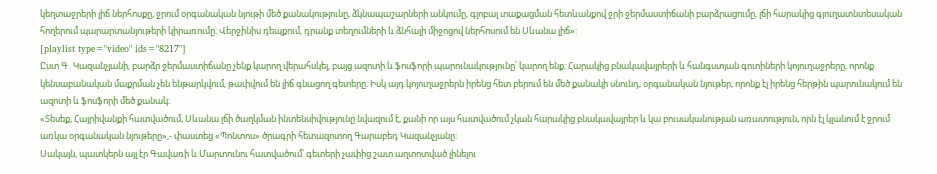կեղտաջրերի լիճ ներհոսքը, ջրում օրգանական նյութի մեծ քանակությունը, ձկնապաշարների անկումը, գլոբալ տաքացման հետևանքով ջրի ջերմաստիճանի բարձրացումը, լճի հարակից գյուղատնտեսական հողերում պարարտանյութերի կիրառումը։ Վերջինիս դեպքում, դրանք տեղումների և ձնհալի միջոցով ներհոսում են Սևանա լիճ»:
[playlist type="video" ids="8217"]
Ըստ Գ․Կազանչյանի, բարձր ջերմաստիճանը չենք կարող վերահսկել, բայց ազոտի և ֆոսֆորի պարունակությունը՝ կարող ենք։ Հարակից բնակավայրերի և հանգստյան գոտիների կոյուղաջրերը, որոնք կենսաբանական մաքրման չեն ենթարկվում, թափվում են լիճ գնացող գետերը։ Իսկ այդ կոյուղաջրերն իրենց հետ բերում են մեծ քանակի սնունդ, օրգանական նյութեր, որոնք էլ իրենց հերթին պարունակում են ազոտի և ֆոսֆորի մեծ քանակ։
«Տեսեք, Հայրիվանքի հատվածում, Սևանա լճի ծաղկման ինտենսիվությունը նվազում է, քանի որ այս հատվածում չկան հարակից բնակավայրեր և կա բուսականության առատություն, որն էլ կլանում է ջրում առկա օրգանական նյութերը»,- փաստեց «Պոնտոս» ծրագրի հետազոտող Գարաբեդ Կազանչյանը:
Սակայն, պատկերն այլ էր Գավառի և Մարտունու հատվածում՝ գետերի չափից շատ աղտոտված լինելու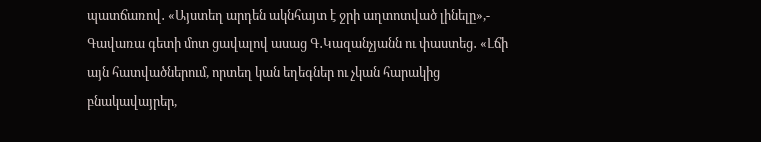պատճառով․ «Այստեղ արդեն ակնհայտ է ջրի աղտոտված լինելը»,- Գավառա գետի մոտ ցավալով ասաց Գ․Կազանչյանն ու փաստեց․ «Լճի այն հատվածներում, որտեղ կան եղեգներ ու չկան հարակից բնակավայրեր,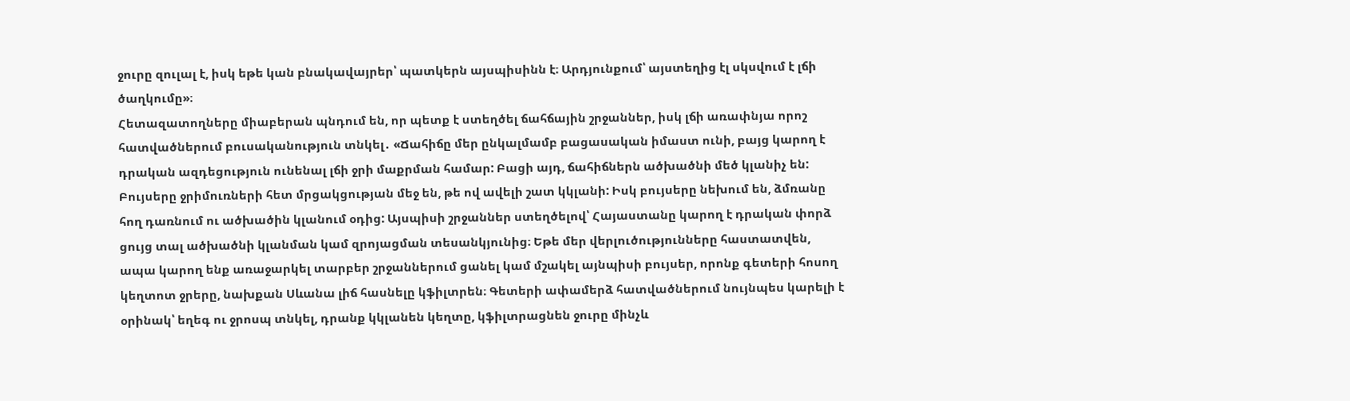ջուրը զուլալ է, իսկ եթե կան բնակավայրեր՝ պատկերն այսպիսինն է։ Արդյունքում՝ այստեղից էլ սկսվում է լճի ծաղկումը»։
Հետազատողները միաբերան պնդում են, որ պետք է ստեղծել ճահճային շրջաններ, իսկ լճի առափնյա որոշ հատվածներում բուսականություն տնկել․ «Ճահիճը մեր ընկալմամբ բացասական իմաստ ունի, բայց կարող է դրական ազդեցություն ունենալ լճի ջրի մաքրման համար: Բացի այդ, ճահիճներն ածխածնի մեծ կլանիչ են: Բույսերը ջրիմուռների հետ մրցակցության մեջ են, թե ով ավելի շատ կկլանի: Իսկ բույսերը նեխում են, ձմռանը հող դառնում ու ածխածին կլանում օդից: Այսպիսի շրջաններ ստեղծելով՝ Հայաստանը կարող է դրական փորձ ցույց տալ ածխածնի կլանման կամ զրոյացման տեսանկյունից։ Եթե մեր վերլուծությունները հաստատվեն, ապա կարող ենք առաջարկել տարբեր շրջաններում ցանել կամ մշակել այնպիսի բույսեր, որոնք գետերի հոսող կեղտոտ ջրերը, նախքան Սևանա լիճ հասնելը կֆիլտրեն։ Գետերի ափամերձ հատվածներում նույնպես կարելի է օրինակ՝ եղեգ ու ջրոսպ տնկել, դրանք կկլանեն կեղտը, կֆիլտրացնեն ջուրը մինչև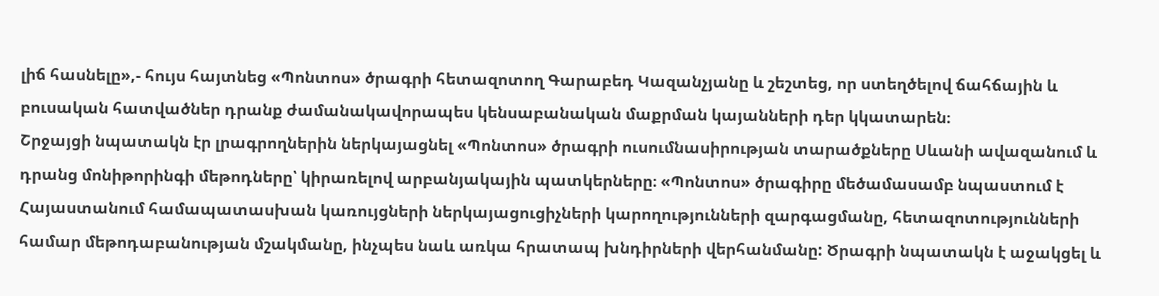լիճ հասնելը»,- հույս հայտնեց «Պոնտոս» ծրագրի հետազոտող Գարաբեդ Կազանչյանը և շեշտեց, որ ստեղծելով ճահճային և բուսական հատվածներ դրանք ժամանակավորապես կենսաբանական մաքրման կայանների դեր կկատարեն։
Շրջայցի նպատակն էր լրագրողներին ներկայացնել «Պոնտոս» ծրագրի ուսումնասիրության տարածքները Սևանի ավազանում և դրանց մոնիթորինգի մեթոդները՝ կիրառելով արբանյակային պատկերները։ «Պոնտոս» ծրագիրը մեծամասամբ նպաստում է Հայաստանում համապատասխան կառույցների ներկայացուցիչների կարողությունների զարգացմանը, հետազոտությունների համար մեթոդաբանության մշակմանը, ինչպես նաև առկա հրատապ խնդիրների վերհանմանը: Ծրագրի նպատակն է աջակցել և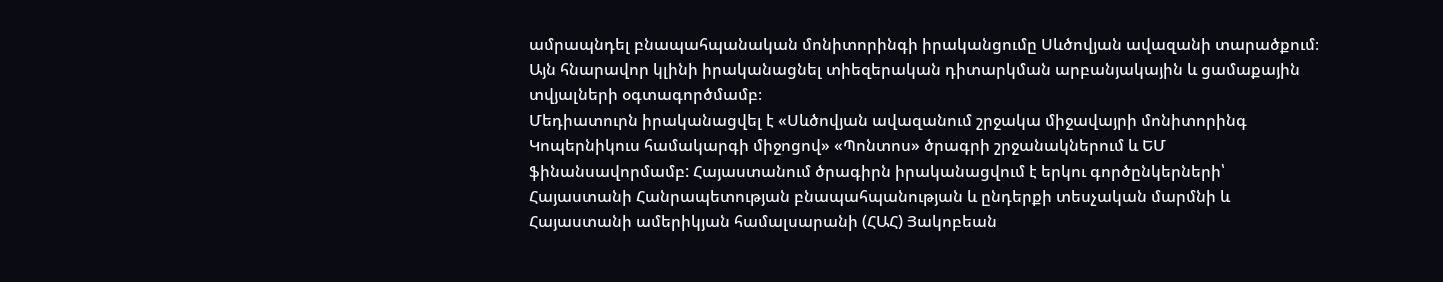ամրապնդել բնապահպանական մոնիտորինգի իրականցումը Սևծովյան ավազանի տարածքում։ Այն հնարավոր կլինի իրականացնել տիեզերական դիտարկման արբանյակային և ցամաքային տվյալների օգտագործմամբ։
Մեդիատուրն իրականացվել է «Սևծովյան ավազանում շրջակա միջավայրի մոնիտորինգ Կոպերնիկուս համակարգի միջոցով» «Պոնտոս» ծրագրի շրջանակներում և ԵՄ ֆինանսավորմամբ: Հայաստանում ծրագիրն իրականացվում է երկու գործընկերների՝ Հայաստանի Հանրապետության բնապահպանության և ընդերքի տեսչական մարմնի և Հայաստանի ամերիկյան համալսարանի (ՀԱՀ) Յակոբեան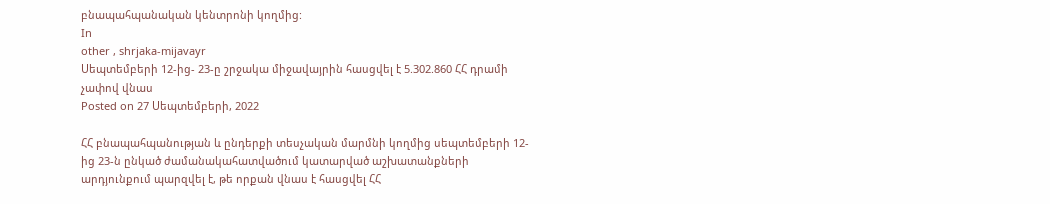բնապահպանական կենտրոնի կողմից:
In
other , shrjaka-mijavayr
Սեպտեմբերի 12-ից- 23-ը շրջակա միջավայրին հասցվել է 5.302.860 ՀՀ դրամի չափով վնաս
Posted on 27 Սեպտեմբերի, 2022

ՀՀ բնապահպանության և ընդերքի տեսչական մարմնի կողմից սեպտեմբերի 12-ից 23-ն ընկած ժամանակահատվածում կատարված աշխատանքների արդյունքում պարզվել է, թե որքան վնաս է հասցվել ՀՀ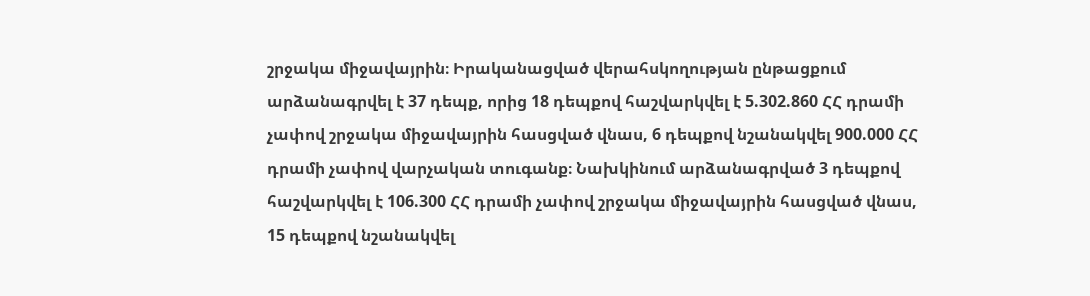շրջակա միջավայրին։ Իրականացված վերահսկողության ընթացքում արձանագրվել է 37 դեպք, որից 18 դեպքով հաշվարկվել է 5.302.860 ՀՀ դրամի չափով շրջակա միջավայրին հասցված վնաս, 6 դեպքով նշանակվել 900.000 ՀՀ դրամի չափով վարչական տուգանք։ Նախկինում արձանագրված 3 դեպքով հաշվարկվել է 106.300 ՀՀ դրամի չափով շրջակա միջավայրին հասցված վնաս, 15 դեպքով նշանակվել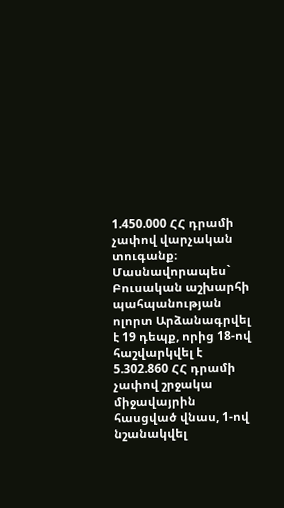1.450.000 ՀՀ դրամի չափով վարչական տուգանք։ Մասնավորապես` Բուսական աշխարհի պահպանության ոլորտ Արձանագրվել է 19 դեպք, որից 18-ով հաշվարկվել է 5.302.860 ՀՀ դրամի չափով շրջակա միջավայրին հասցված վնաս, 1-ով նշանակվել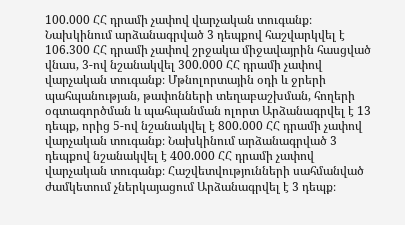100.000 ՀՀ դրամի չափով վարչական տուգանք։ Նախկինում արձանագրված 3 դեպքով հաշվարկվել է 106.300 ՀՀ դրամի չափով շրջակա միջավայրին հասցված վնաս, 3-ով նշանակվել 300.000 ՀՀ դրամի չափով վարչական տուգանք։ Մթնոլորտային օդի և ջրերի պահպանության, թափոնների տեղաբաշխման, հողերի օգտագործման և պահպանման ոլորտ Արձանագրվել է 13 դեպք, որից 5-ով նշանակվել է 800.000 ՀՀ դրամի չափով վարչական տուգանք։ Նախկինում արձանագրված 3 դեպքով նշանակվել է 400.000 ՀՀ դրամի չափով վարչական տուգանք։ Հաշվետվությունների սահմանված ժամկետում չներկայացում Արձանագրվել է 3 դեպք։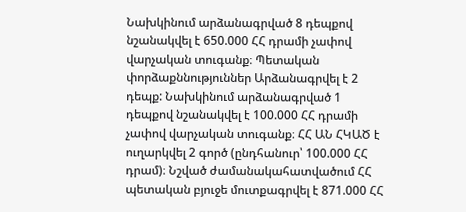Նախկինում արձանագրված 8 դեպքով նշանակվել է 650.000 ՀՀ դրամի չափով վարչական տուգանք։ Պետական փորձաքննություններ Արձանագրվել է 2 դեպք: Նախկինում արձանագրված 1 դեպքով նշանակվել է 100.000 ՀՀ դրամի չափով վարչական տուգանք։ ՀՀ ԱՆ ՀԿԱԾ է ուղարկվել 2 գործ (ընդհանուր՝ 100.000 ՀՀ դրամ)։ Նշված ժամանակահատվածում ՀՀ պետական բյուջե մուտքագրվել է 871.000 ՀՀ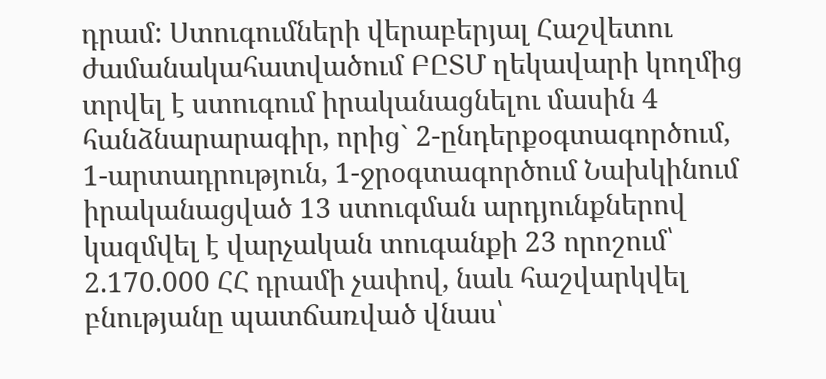դրամ: Ստուգումների վերաբերյալ Հաշվետու ժամանակահատվածում ԲԸՏՄ ղեկավարի կողմից տրվել է ստուգում իրականացնելու մասին 4 հանձնարարագիր, որից` 2-ընդերքօգտագործում, 1-արտադրություն, 1-ջրօգտագործում Նախկինում իրականացված 13 ստուգման արդյունքներով կազմվել է վարչական տուգանքի 23 որոշում՝ 2.170.000 ՀՀ դրամի չափով, նաև հաշվարկվել բնությանը պատճառված վնաս՝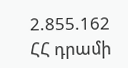2.855.162 ՀՀ դրամի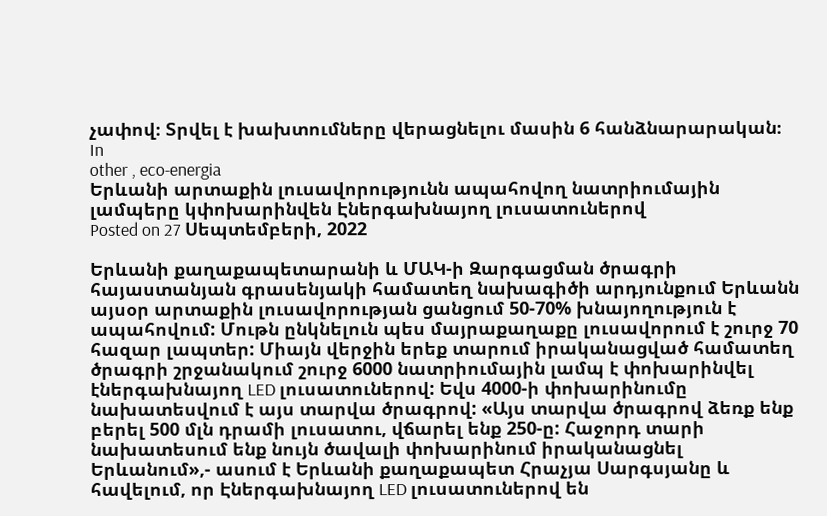չափով։ Տրվել է խախտումները վերացնելու մասին 6 հանձնարարական։
In
other , eco-energia
Երևանի արտաքին լուսավորությունն ապահովող նատրիումային լամպերը կփոխարինվեն Էներգախնայող լուսատուներով
Posted on 27 Սեպտեմբերի, 2022

Երևանի քաղաքապետարանի և ՄԱԿ-ի Զարգացման ծրագրի հայաստանյան գրասենյակի համատեղ նախագիծի արդյունքում Երևանն այսօր արտաքին լուսավորության ցանցում 50-70% խնայողություն է ապահովում: Մութն ընկնելուն պես մայրաքաղաքը լուսավորում է շուրջ 70 հազար լապտեր: Միայն վերջին երեք տարում իրականացված համատեղ ծրագրի շրջանակում շուրջ 6000 նատրիումային լամպ է փոխարինվել էներգախնայող LED լուսատուներով: Եվս 4000-ի փոխարինումը նախատեսվում է այս տարվա ծրագրով: «Այս տարվա ծրագրով ձեռք ենք բերել 500 մլն դրամի լուսատու, վճարել ենք 250-ը: Հաջորդ տարի նախատեսում ենք նույն ծավալի փոխարինում իրականացնել Երևանում»,- ասում է Երևանի քաղաքապետ Հրաչյա Սարգսյանը և հավելում, որ Էներգախնայող LED լուսատուներով են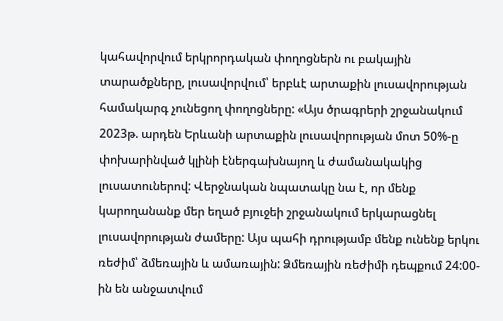կահավորվում երկրորդական փողոցներն ու բակային տարածքները, լուսավորվում՝ երբևէ արտաքին լուսավորության համակարգ չունեցող փողոցները: «Այս ծրագրերի շրջանակում 2023թ. արդեն Երևանի արտաքին լուսավորության մոտ 50%-ը փոխարինված կլինի էներգախնայող և ժամանակակից լուսատուներով: Վերջնական նպատակը նա է, որ մենք կարողանանք մեր եղած բյուջեի շրջանակում երկարացնել լուսավորության ժամերը: Այս պահի դրությամբ մենք ունենք երկու ռեժիմ՝ ձմեռային և ամառային: Ձմեռային ռեժիմի դեպքում 24:00-ին են անջատվում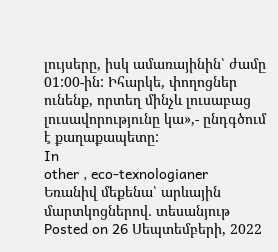լույսերը, իսկ ամառայինին՝ ժամը 01:00-ին: Իհարկե, փողոցներ ունենք, որտեղ մինչև լուսաբաց լուսավորությունը կա»,- ընդգծում է քաղաքապետը:
In
other , eco-texnologianer
Եռանիվ մեքենա՝ արևային մարտկոցներով․ տեսանյութ
Posted on 26 Սեպտեմբերի, 2022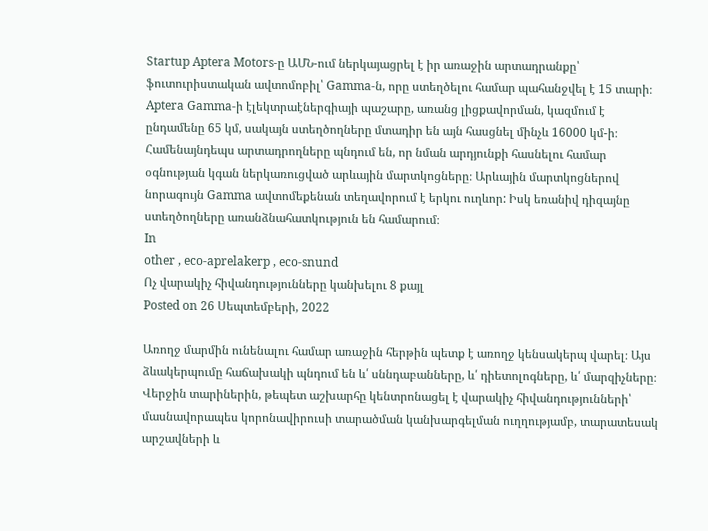Startup Aptera Motors-ը ԱՄՆ-ում ներկայացրել է իր առաջին արտադրանքը՝ ֆուտուրիստական ավտոմոբիլ՝ Gamma-ն, որը ստեղծելու համար պահանջվել է 15 տարի։ Aptera Gamma-ի էլեկտրաէներգիայի պաշարը, առանց լիցքավորման, կազմում է ընդամենը 65 կմ, սակայն ստեղծողները մտադիր են այն հասցնել մինչև 16000 կմ-ի։ Համենայնդեպս արտադրողները պնդում են, որ նման արդյունքի հասնելու համար օգնության կգան ներկառուցված արևային մարտկոցները։ Արևային մարտկոցներով նորագույն Gamma ավտոմեքենան տեղավորում է երկու ուղևոր: Իսկ եռանիվ դիզայնը ստեղծողները առանձնահատկություն են համարում։
In
other , eco-aprelakerp , eco-snund
Ոչ վարակիչ հիվանդությունները կանխելու 8 քայլ
Posted on 26 Սեպտեմբերի, 2022

Առողջ մարմին ունենալու համար առաջին հերթին պետք է առողջ կենսակերպ վարել։ Այս ձևակերպումը հաճախակի պնդում են և՛ սննդաբանները, և՛ դիետոլոգները, և՛ մարզիչները։ Վերջին տարիներին, թեպետ աշխարհը կենտրոնացել է վարակիչ հիվանդությունների՝ մասնավորապես կորոնավիրուսի տարածման կանխարգելման ուղղությամբ, տարատեսակ արշավների և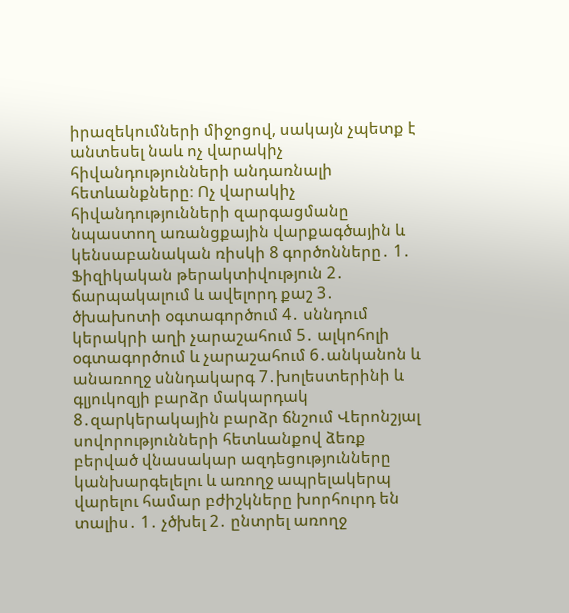իրազեկումների միջոցով, սակայն չպետք է անտեսել նաև ոչ վարակիչ հիվանդությունների անդառնալի հետևանքները։ Ոչ վարակիչ հիվանդությունների զարգացմանը նպաստող առանցքային վարքագծային և կենսաբանական ռիսկի 8 գործոնները․ 1․ Ֆիզիկական թերակտիվություն 2․ ճարպակալում և ավելորդ քաշ 3․ ծխախոտի օգտագործում 4․ սննդում կերակրի աղի չարաշահում 5․ ալկոհոլի օգտագործում և չարաշահում 6․անկանոն և անառողջ սննդակարգ 7․խոլեստերինի և գլյուկոզյի բարձր մակարդակ 8․զարկերակային բարձր ճնշում Վերոնշյալ սովորությունների հետևանքով ձեռք բերված վնասակար ազդեցությունները կանխարգելելու և առողջ ապրելակերպ վարելու համար բժիշկները խորհուրդ են տալիս․ 1․ չծխել 2․ ընտրել առողջ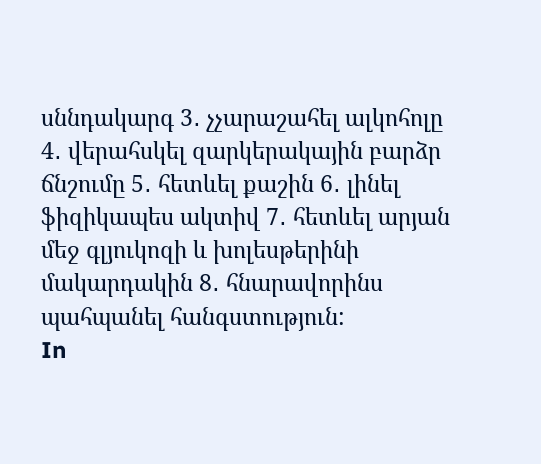սննդակարգ 3․ չչարաշահել ալկոհոլը 4․ վերահսկել զարկերակային բարձր ճնշումը 5․ հետևել քաշին 6․ լինել ֆիզիկապես ակտիվ 7․ հետևել արյան մեջ գլյուկոզի և խոլեսթերինի մակարդակին 8․ հնարավորինս պահպանել հանգստություն:
In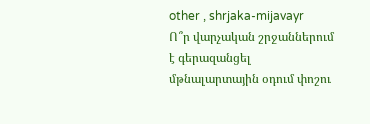other , shrjaka-mijavayr
Ո՞ր վարչական շրջաններում է գերազանցել մթնալարտային օդում փոշու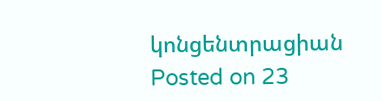կոնցենտրացիան
Posted on 23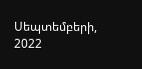Սեպտեմբերի, 2022